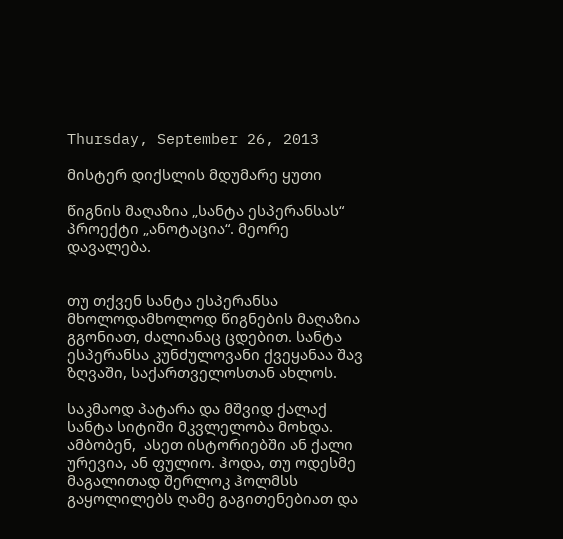Thursday, September 26, 2013

მისტერ დიქსლის მდუმარე ყუთი

წიგნის მაღაზია „სანტა ესპერანსას“ პროექტი „ანოტაცია“. მეორე დავალება.


თუ თქვენ სანტა ესპერანსა მხოლოდამხოლოდ წიგნების მაღაზია გგონიათ, ძალიანაც ცდებით. სანტა ესპერანსა კუნძულოვანი ქვეყანაა შავ ზღვაში, საქართველოსთან ახლოს.

საკმაოდ პატარა და მშვიდ ქალაქ სანტა სიტიში მკვლელობა მოხდა. ამბობენ,  ასეთ ისტორიებში ან ქალი ურევია, ან ფულიო. ჰოდა, თუ ოდესმე მაგალითად შერლოკ ჰოლმსს გაყოლილებს ღამე გაგითენებიათ და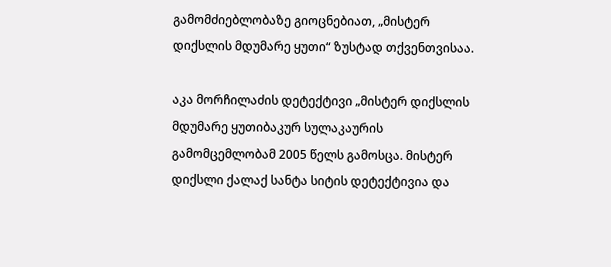გამომძიებლობაზე გიოცნებიათ, „მისტერ დიქსლის მდუმარე ყუთი“ ზუსტად თქვენთვისაა.

აკა მორჩილაძის დეტექტივი „მისტერ დიქსლის მდუმარე ყუთიბაკურ სულაკაურის გამომცემლობამ 2005 წელს გამოსცა. მისტერ დიქსლი ქალაქ სანტა სიტის დეტექტივია და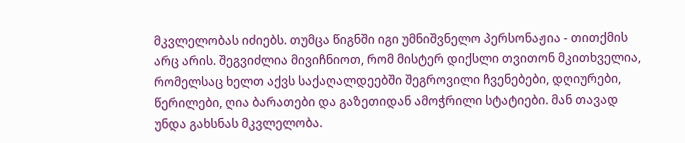მკვლელობას იძიებს. თუმცა წიგნში იგი უმნიშვნელო პერსონაჟია - თითქმის არც არის. შეგვიძლია მივიჩნიოთ, რომ მისტერ დიქსლი თვითონ მკითხველია, რომელსაც ხელთ აქვს საქაღალდეებში შეგროვილი ჩვენებები, დღიურები, წერილები, ღია ბარათები და გაზეთიდან ამოჭრილი სტატიები. მან თავად უნდა გახსნას მკვლელობა.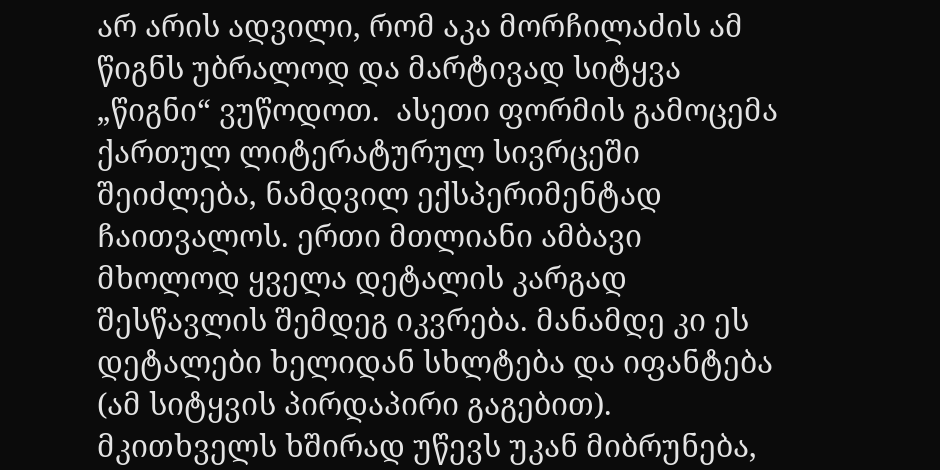არ არის ადვილი, რომ აკა მორჩილაძის ამ წიგნს უბრალოდ და მარტივად სიტყვა „წიგნი“ ვუწოდოთ.  ასეთი ფორმის გამოცემა ქართულ ლიტერატურულ სივრცეში შეიძლება, ნამდვილ ექსპერიმენტად ჩაითვალოს. ერთი მთლიანი ამბავი მხოლოდ ყველა დეტალის კარგად შესწავლის შემდეგ იკვრება. მანამდე კი ეს დეტალები ხელიდან სხლტება და იფანტება (ამ სიტყვის პირდაპირი გაგებით). მკითხველს ხშირად უწევს უკან მიბრუნება,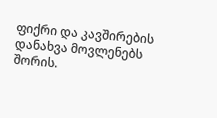ფიქრი და კავშირების დანახვა მოვლენებს შორის.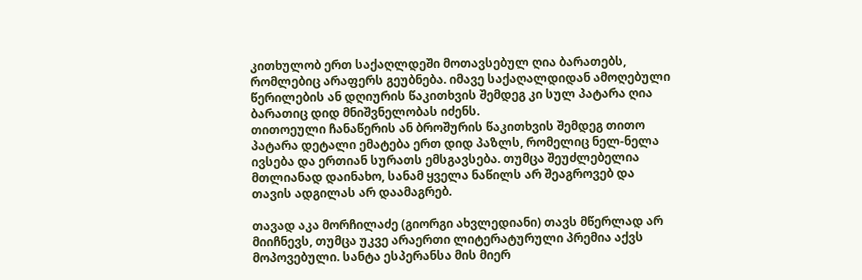კითხულობ ერთ საქაღლდეში მოთავსებულ ღია ბარათებს, რომლებიც არაფერს გეუბნება. იმავე საქაღალდიდან ამოღებული წერილების ან დღიურის წაკითხვის შემდეგ კი სულ პატარა ღია ბარათიც დიდ მნიშვნელობას იძენს.
თითოეული ჩანაწერის ან ბროშურის წაკითხვის შემდეგ თითო პატარა დეტალი ემატება ერთ დიდ პაზლს, რომელიც ნელ-ნელა ივსება და ერთიან სურათს ემსგავსება. თუმცა შეუძლებელია მთლიანად დაინახო, სანამ ყველა ნაწილს არ შეაგროვებ და თავის ადგილას არ დაამაგრებ.

თავად აკა მორჩილაძე (გიორგი ახვლედიანი) თავს მწერლად არ მიიჩნევს, თუმცა უკვე არაერთი ლიტერატურული პრემია აქვს მოპოვებული. სანტა ესპერანსა მის მიერ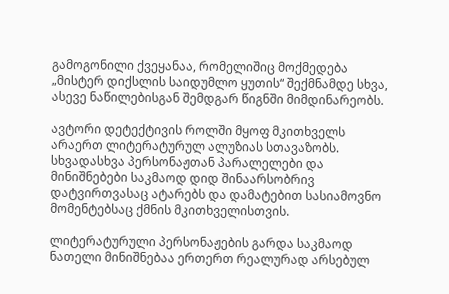გამოგონილი ქვეყანაა, რომელიშიც მოქმედება „მისტერ დიქსლის საიდუმლო ყუთის“ შექმნამდე სხვა, ასევე ნაწილებისგან შემდგარ წიგნში მიმდინარეობს.

ავტორი დეტექტივის როლში მყოფ მკითხველს არაერთ ლიტერატურულ ალუზიას სთავაზობს. სხვადასხვა პერსონაჟთან პარალელები და მინიშნებები საკმაოდ დიდ შინაარსობრივ დატვირთვასაც ატარებს და დამატებით სასიამოვნო მომენტებსაც ქმნის მკითხველისთვის.

ლიტერატურული პერსონაჟების გარდა საკმაოდ ნათელი მინიშნებაა ერთერთ რეალურად არსებულ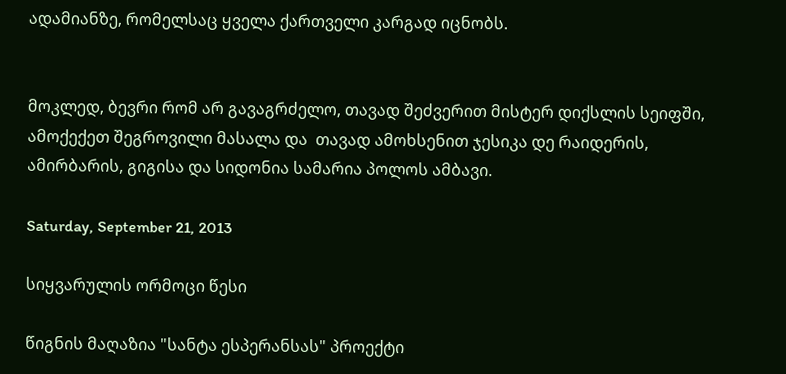ადამიანზე, რომელსაც ყველა ქართველი კარგად იცნობს.


მოკლედ, ბევრი რომ არ გავაგრძელო, თავად შეძვერით მისტერ დიქსლის სეიფში, ამოქექეთ შეგროვილი მასალა და  თავად ამოხსენით ჯესიკა დე რაიდერის, ამირბარის, გიგისა და სიდონია სამარია პოლოს ამბავი.

Saturday, September 21, 2013

სიყვარულის ორმოცი წესი

წიგნის მაღაზია "სანტა ესპერანსას" პროექტი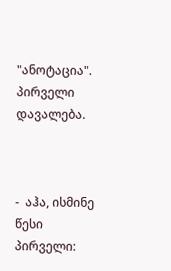"ანოტაცია". პირველი დავალება.



-  აჰა, ისმინე წესი პირველი: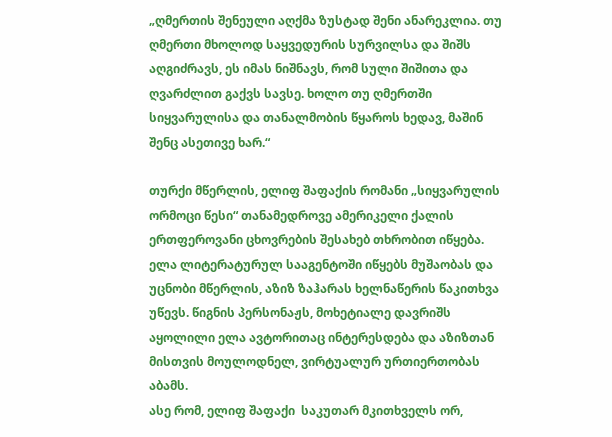„ღმერთის შენეული აღქმა ზუსტად შენი ანარეკლია. თუ ღმერთი მხოლოდ საყვედურის სურვილსა და შიშს აღგიძრავს, ეს იმას ნიშნავს, რომ სული შიშითა და ღვარძლით გაქვს სავსე. ხოლო თუ ღმერთში სიყვარულისა და თანალმობის წყაროს ხედავ, მაშინ შენც ასეთივე ხარ.“

თურქი მწერლის, ელიფ შაფაქის რომანი „სიყვარულის ორმოცი წესი“ თანამედროვე ამერიკელი ქალის ერთფეროვანი ცხოვრების შესახებ თხრობით იწყება.  ელა ლიტერატურულ სააგენტოში იწყებს მუშაობას და უცნობი მწერლის, აზიზ ზაჰარას ხელნაწერის წაკითხვა უწევს. წიგნის პერსონაჟს, მოხეტიალე დავრიშს აყოლილი ელა ავტორითაც ინტერესდება და აზიზთან მისთვის მოულოდნელ, ვირტუალურ ურთიერთობას აბამს.
ასე რომ, ელიფ შაფაქი  საკუთარ მკითხველს ორ,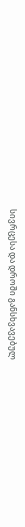სივრცესა და დროში განსხვავებულ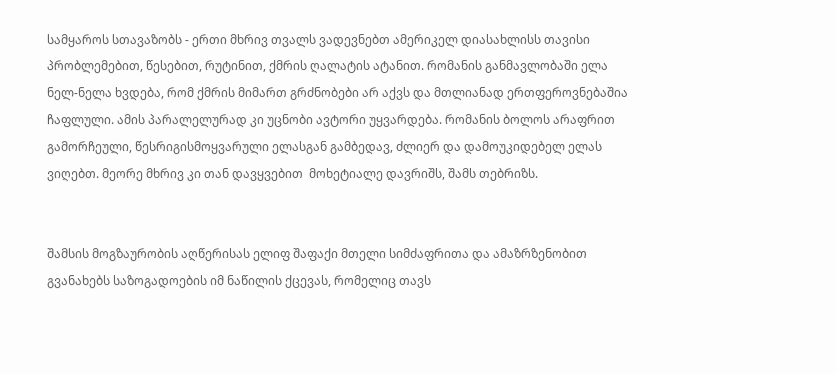სამყაროს სთავაზობს - ერთი მხრივ თვალს ვადევნებთ ამერიკელ დიასახლისს თავისი პრობლემებით, წესებით, რუტინით, ქმრის ღალატის ატანით. რომანის განმავლობაში ელა ნელ-ნელა ხვდება, რომ ქმრის მიმართ გრძნობები არ აქვს და მთლიანად ერთფეროვნებაშია ჩაფლული. ამის პარალელურად კი უცნობი ავტორი უყვარდება. რომანის ბოლოს არაფრით გამორჩეული, წესრიგისმოყვარული ელასგან გამბედავ, ძლიერ და დამოუკიდებელ ელას ვიღებთ. მეორე მხრივ კი თან დავყვებით  მოხეტიალე დავრიშს, შამს თებრიზს.


შამსის მოგზაურობის აღწერისას ელიფ შაფაქი მთელი სიმძაფრითა და ამაზრზენობით გვანახებს საზოგადოების იმ ნაწილის ქცევას, რომელიც თავს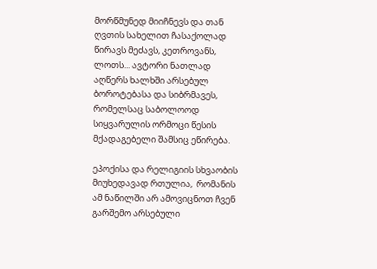მორწმუნედ მიიჩნევს და თან ღვთის სახელით ჩასაქოლად წირავს მეძავს, კეთროვანს, ლოთს... ავტორი ნათლად აღწერს ხალხში არსებულ ბოროტებასა და სიბრმავეს, რომელსაც საბოლოოდ სიყვარულის ორმოცი წესის მქადაგებელი შამსიც ეწირება.

ეპოქისა და რელიგიის სხვაობის მიუხედავად რთულია,  რომანის ამ ნაწილში არ ამოვიცნოთ ჩვენ გარშემო არსებული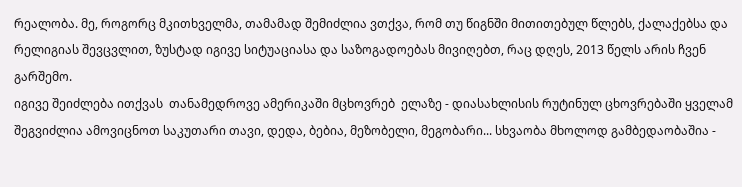რეალობა. მე, როგორც მკითხველმა, თამამად შემიძლია ვთქვა, რომ თუ წიგნში მითითებულ წლებს, ქალაქებსა და რელიგიას შევცვლით, ზუსტად იგივე სიტუაციასა და საზოგადოებას მივიღებთ, რაც დღეს, 2013 წელს არის ჩვენ გარშემო.
იგივე შეიძლება ითქვას  თანამედროვე ამერიკაში მცხოვრებ  ელაზე - დიასახლისის რუტინულ ცხოვრებაში ყველამ შეგვიძლია ამოვიცნოთ საკუთარი თავი, დედა, ბებია, მეზობელი, მეგობარი... სხვაობა მხოლოდ გამბედაობაშია -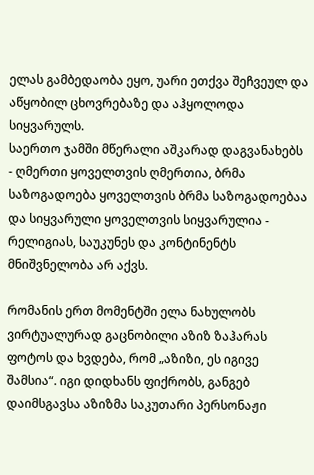ელას გამბედაობა ეყო, უარი ეთქვა შეჩვეულ და აწყობილ ცხოვრებაზე და აჰყოლოდა სიყვარულს.
საერთო ჯამში მწერალი აშკარად დაგვანახებს - ღმერთი ყოველთვის ღმერთია, ბრმა საზოგადოება ყოველთვის ბრმა საზოგადოებაა და სიყვარული ყოველთვის სიყვარულია - რელიგიას, საუკუნეს და კონტინენტს მნიშვნელობა არ აქვს.

რომანის ერთ მომენტში ელა ნახულობს ვირტუალურად გაცნობილი აზიზ ზაჰარას ფოტოს და ხვდება, რომ „აზიზი, ეს იგივე შამსია“. იგი დიდხანს ფიქრობს, განგებ დაიმსგავსა აზიზმა საკუთარი პერსონაჟი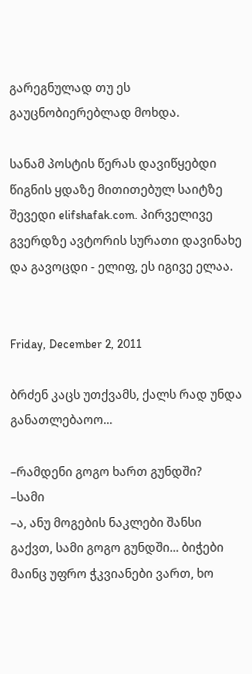გარეგნულად თუ ეს გაუცნობიერებლად მოხდა.

სანამ პოსტის წერას დავიწყებდი წიგნის ყდაზე მითითებულ საიტზე შევედი elifshafak.com. პირველივე გვერდზე ავტორის სურათი დავინახე და გავოცდი - ელიფ, ეს იგივე ელაა.


Friday, December 2, 2011

ბრძენ კაცს უთქვამს, ქალს რად უნდა განათლებაოო...

–რამდენი გოგო ხართ გუნდში?
–სამი
–ა, ანუ მოგების ნაკლები შანსი გაქვთ, სამი გოგო გუნდში... ბიჭები მაინც უფრო ჭკვიანები ვართ, ხო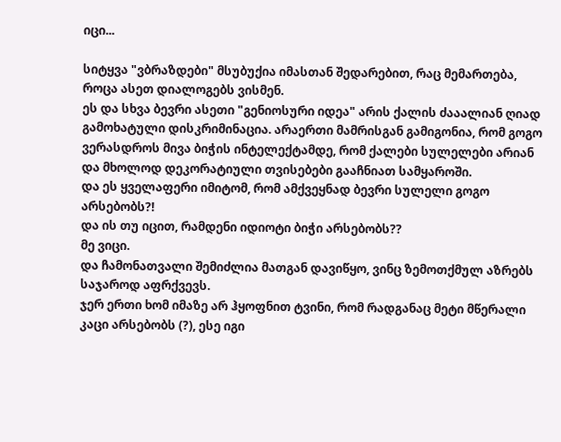იცი...

სიტყვა "ვბრაზდები" მსუბუქია იმასთან შედარებით, რაც მემართება, როცა ასეთ დიალოგებს ვისმენ.
ეს და სხვა ბევრი ასეთი "გენიოსური იდეა" არის ქალის ძააალიან ღიად გამოხატული დისკრიმინაცია. არაერთი მამრისგან გამიგონია, რომ გოგო ვერასდროს მივა ბიჭის ინტელექტამდე, რომ ქალები სულელები არიან და მხოლოდ დეკორატიული თვისებები გააჩნიათ სამყაროში.
და ეს ყველაფერი იმიტომ, რომ ამქვეყნად ბევრი სულელი გოგო არსებობს?!
და ის თუ იცით, რამდენი იდიოტი ბიჭი არსებობს??
მე ვიცი.
და ჩამონათვალი შემიძლია მათგან დავიწყო, ვინც ზემოთქმულ აზრებს საჯაროდ აფრქვევს.
ჯერ ერთი ხომ იმაზე არ ჰყოფნით ტვინი, რომ რადგანაც მეტი მწერალი კაცი არსებობს (?), ესე იგი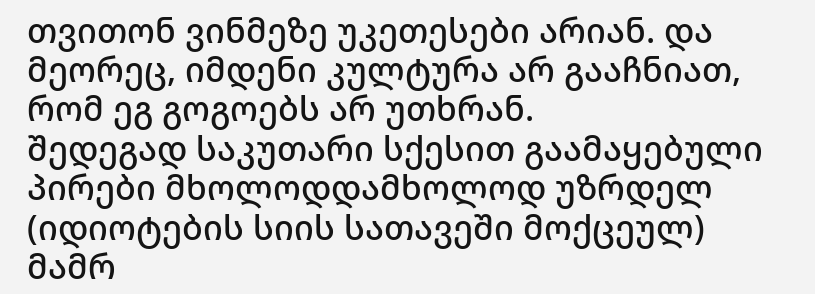თვითონ ვინმეზე უკეთესები არიან. და მეორეც, იმდენი კულტურა არ გააჩნიათ, რომ ეგ გოგოებს არ უთხრან.
შედეგად საკუთარი სქესით გაამაყებული პირები მხოლოდდამხოლოდ უზრდელ (იდიოტების სიის სათავეში მოქცეულ) მამრ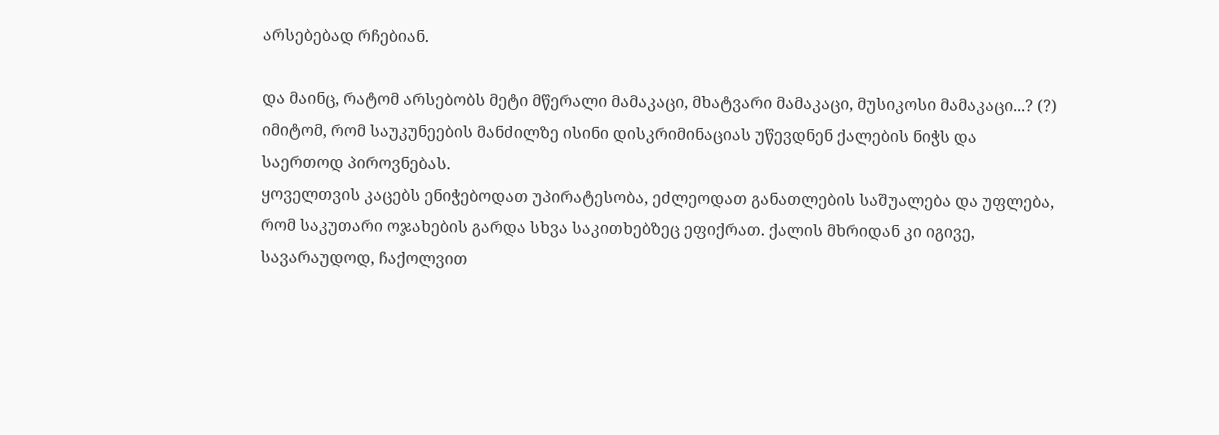არსებებად რჩებიან.

და მაინც, რატომ არსებობს მეტი მწერალი მამაკაცი, მხატვარი მამაკაცი, მუსიკოსი მამაკაცი...? (?)
იმიტომ, რომ საუკუნეების მანძილზე ისინი დისკრიმინაციას უწევდნენ ქალების ნიჭს და საერთოდ პიროვნებას.
ყოველთვის კაცებს ენიჭებოდათ უპირატესობა, ეძლეოდათ განათლების საშუალება და უფლება, რომ საკუთარი ოჯახების გარდა სხვა საკითხებზეც ეფიქრათ. ქალის მხრიდან კი იგივე, სავარაუდოდ, ჩაქოლვით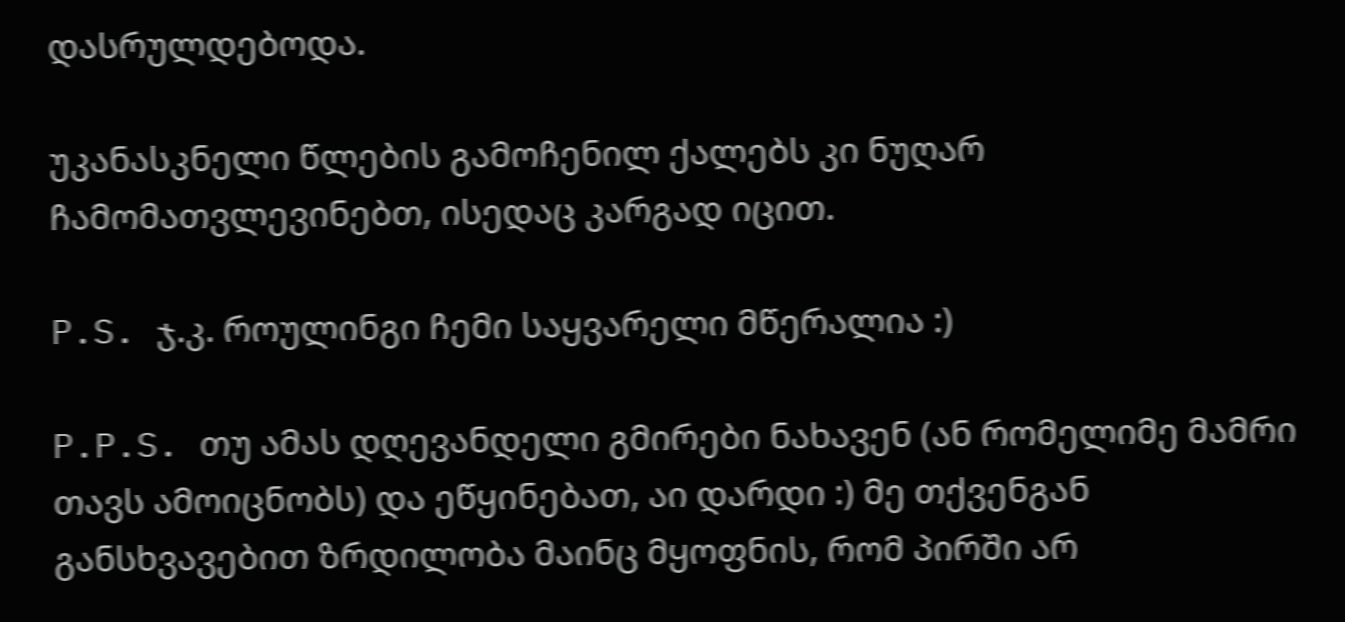დასრულდებოდა.

უკანასკნელი წლების გამოჩენილ ქალებს კი ნუღარ ჩამომათვლევინებთ, ისედაც კარგად იცით.

P.S. ჯ.კ. როულინგი ჩემი საყვარელი მწერალია :)

P.P.S. თუ ამას დღევანდელი გმირები ნახავენ (ან რომელიმე მამრი თავს ამოიცნობს) და ეწყინებათ, აი დარდი :) მე თქვენგან განსხვავებით ზრდილობა მაინც მყოფნის, რომ პირში არ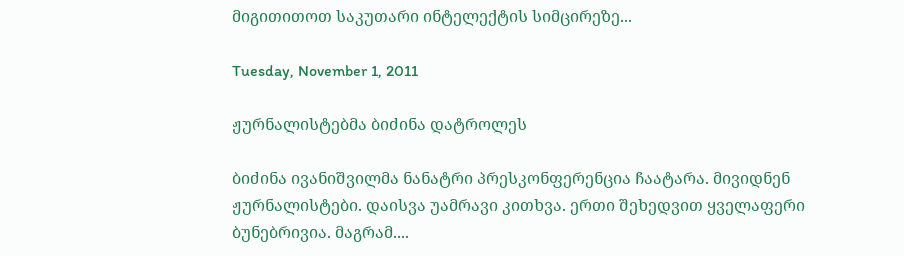მიგითითოთ საკუთარი ინტელექტის სიმცირეზე...

Tuesday, November 1, 2011

ჟურნალისტებმა ბიძინა დატროლეს

ბიძინა ივანიშვილმა ნანატრი პრესკონფერენცია ჩაატარა. მივიდნენ ჟურნალისტები. დაისვა უამრავი კითხვა. ერთი შეხედვით ყველაფერი ბუნებრივია. მაგრამ....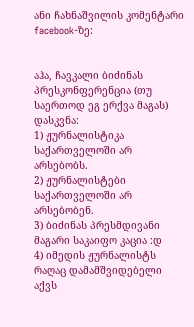ანი ჩახნაშვილის კომენტარი facebook-ზე:


აჰა, ჩავკალი ბიძინას პრესკონფერენცია (თუ საერთოდ ეგ ერქვა მაგას) დასკვნა:
1) ჟურნალისტიკა საქართველოში არ არსებობს.
2) ჟურნალისტები საქართველოში არ არსებობენ.
3) ბიძინას პრესმდივანი მაგარი საკაიფო კაცია :დ
4) იმედის ჟურნალისტს რაღაც დამამშვიდებელი აქვს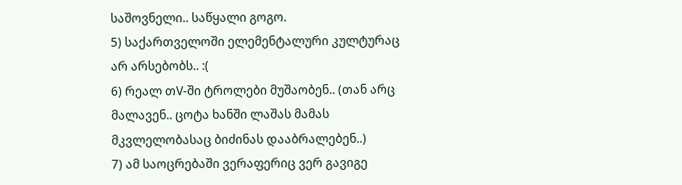საშოვნელი.. საწყალი გოგო.
5) საქართველოში ელემენტალური კულტურაც არ არსებობს.. :(
6) რეალ თV-ში ტროლები მუშაობენ.. (თან არც მალავენ.. ცოტა ხანში ლაშას მამას მკვლელობასაც ბიძინას დააბრალებენ..)
7) ამ საოცრებაში ვერაფერიც ვერ გავიგე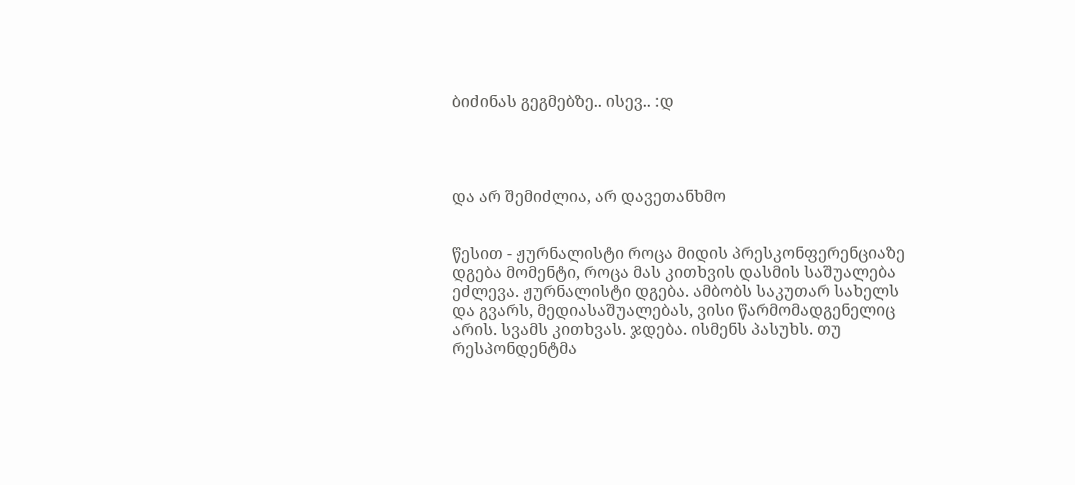ბიძინას გეგმებზე.. ისევ.. :დ




და არ შემიძლია, არ დავეთანხმო


წესით - ჟურნალისტი როცა მიდის პრესკონფერენციაზე დგება მომენტი, როცა მას კითხვის დასმის საშუალება ეძლევა. ჟურნალისტი დგება. ამბობს საკუთარ სახელს და გვარს, მედიასაშუალებას, ვისი წარმომადგენელიც არის. სვამს კითხვას. ჯდება. ისმენს პასუხს. თუ რესპონდენტმა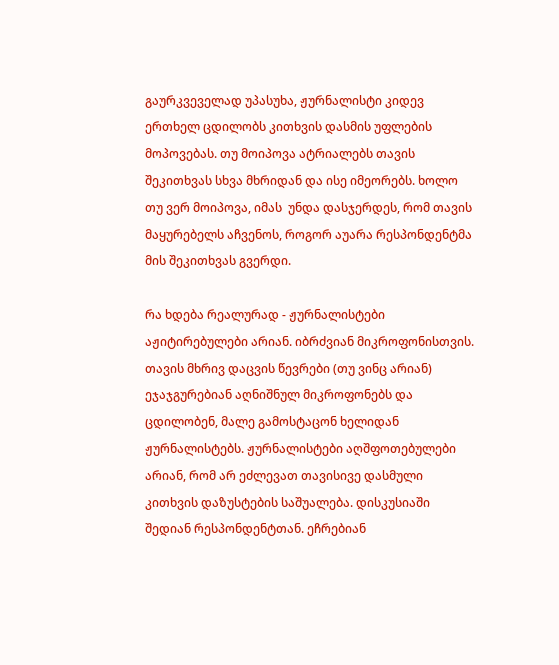გაურკვეველად უპასუხა, ჟურნალისტი კიდევ ერთხელ ცდილობს კითხვის დასმის უფლების მოპოვებას. თუ მოიპოვა ატრიალებს თავის შეკითხვას სხვა მხრიდან და ისე იმეორებს. ხოლო თუ ვერ მოიპოვა, იმას  უნდა დასჯერდეს, რომ თავის მაყურებელს აჩვენოს, როგორ აუარა რესპონდენტმა მის შეკითხვას გვერდი.

რა ხდება რეალურად - ჟურნალისტები აჟიტირებულები არიან. იბრძვიან მიკროფონისთვის. თავის მხრივ დაცვის წევრები (თუ ვინც არიან)  ეჯაჯგურებიან აღნიშნულ მიკროფონებს და ცდილობენ, მალე გამოსტაცონ ხელიდან ჟურნალისტებს. ჟურნალისტები აღშფოთებულები არიან, რომ არ ეძლევათ თავისივე დასმული კითხვის დაზუსტების საშუალება. დისკუსიაში შედიან რესპონდენტთან. ეჩრებიან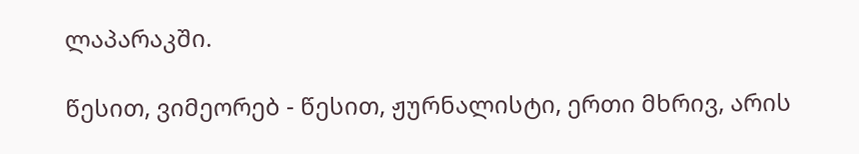ლაპარაკში.

წესით, ვიმეორებ - წესით, ჟურნალისტი, ერთი მხრივ, არის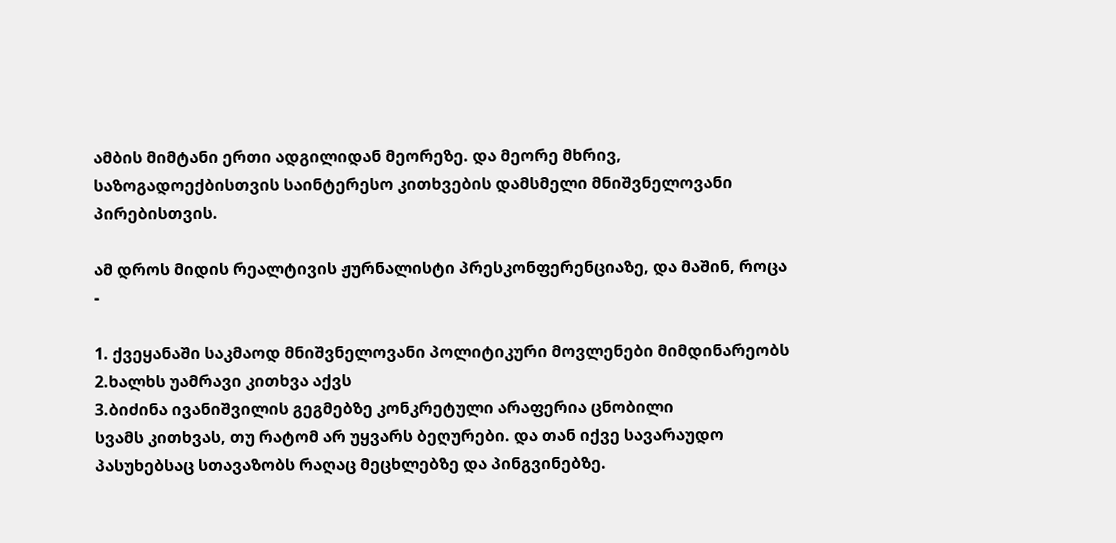ამბის მიმტანი ერთი ადგილიდან მეორეზე. და მეორე მხრივ, საზოგადოექბისთვის საინტერესო კითხვების დამსმელი მნიშვნელოვანი პირებისთვის.

ამ დროს მიდის რეალტივის ჟურნალისტი პრესკონფერენციაზე, და მაშინ, როცა -

1. ქვეყანაში საკმაოდ მნიშვნელოვანი პოლიტიკური მოვლენები მიმდინარეობს
2.ხალხს უამრავი კითხვა აქვს
3.ბიძინა ივანიშვილის გეგმებზე კონკრეტული არაფერია ცნობილი
სვამს კითხვას, თუ რატომ არ უყვარს ბეღურები. და თან იქვე სავარაუდო პასუხებსაც სთავაზობს რაღაც მეცხლებზე და პინგვინებზე.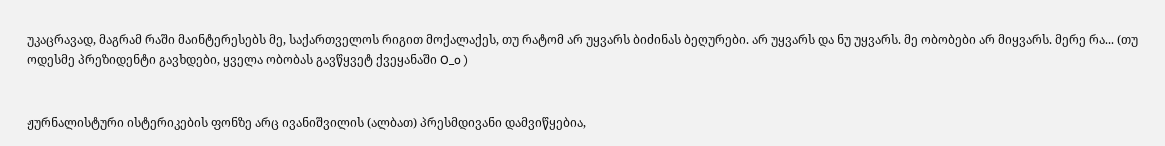უკაცრავად, მაგრამ რაში მაინტერესებს მე, საქართველოს რიგით მოქალაქეს, თუ რატომ არ უყვარს ბიძინას ბეღურები. არ უყვარს და ნუ უყვარს. მე ობობები არ მიყვარს. მერე რა... (თუ ოდესმე პრეზიდენტი გავხდები, ყველა ობობას გავწყვეტ ქვეყანაში O_o )


ჟურნალისტური ისტერიკების ფონზე არც ივანიშვილის (ალბათ) პრესმდივანი დამვიწყებია,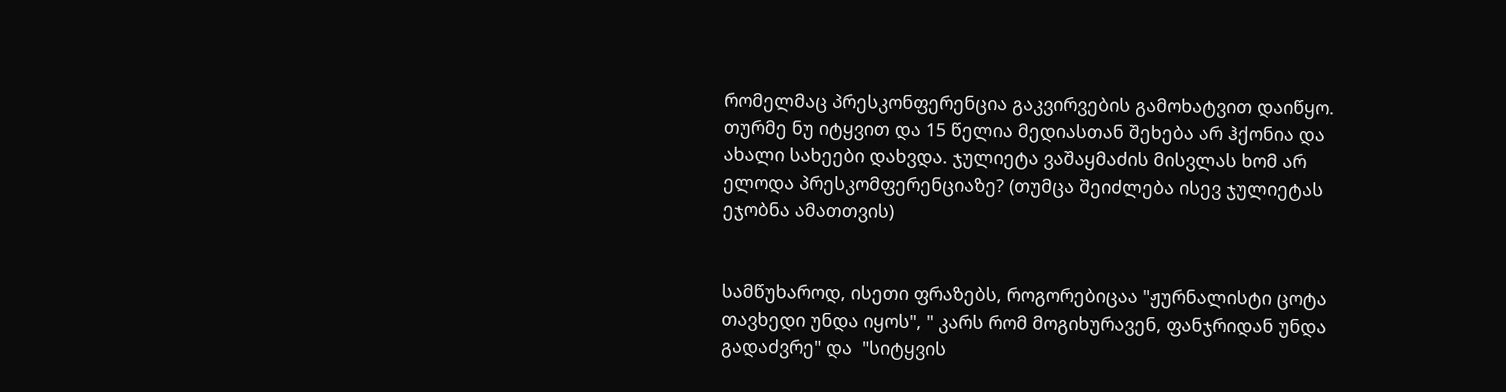რომელმაც პრესკონფერენცია გაკვირვების გამოხატვით დაიწყო. თურმე ნუ იტყვით და 15 წელია მედიასთან შეხება არ ჰქონია და ახალი სახეები დახვდა. ჯულიეტა ვაშაყმაძის მისვლას ხომ არ ელოდა პრესკომფერენციაზე? (თუმცა შეიძლება ისევ ჯულიეტას ეჯობნა ამათთვის)


სამწუხაროდ, ისეთი ფრაზებს, როგორებიცაა "ჟურნალისტი ცოტა თავხედი უნდა იყოს", " კარს რომ მოგიხურავენ, ფანჯრიდან უნდა გადაძვრე" და  "სიტყვის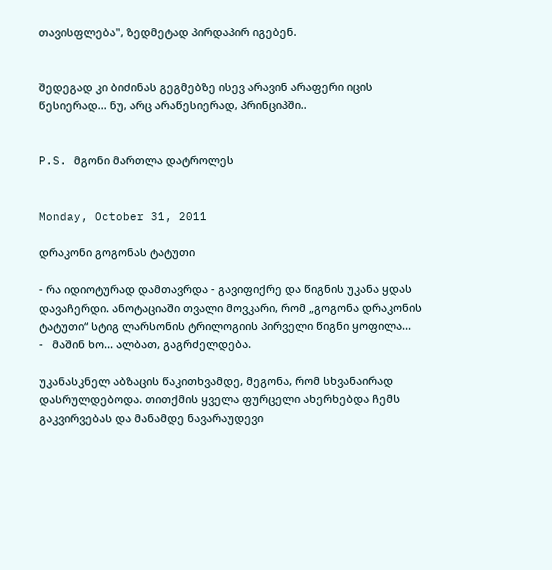თავისფლება", ზედმეტად პირდაპირ იგებენ.


შედეგად კი ბიძინას გეგმებზე ისევ არავინ არაფერი იცის წესიერად... ნუ, არც არაწესიერად, პრინციპში..


P.S. მგონი მართლა დატროლეს


Monday, October 31, 2011

დრაკონი გოგონას ტატუთი

- რა იდიოტურად დამთავრდა - გავიფიქრე და წიგნის უკანა ყდას დავაჩერდი. ანოტაციაში თვალი მოვკარი, რომ „გოგონა დრაკონის ტატუთი“ სტიგ ლარსონის ტრილოგიის პირველი წიგნი ყოფილა...
-   მაშინ ხო... ალბათ, გაგრძელდება.

უკანასკნელ აბზაცის წაკითხვამდე, მეგონა, რომ სხვანაირად დასრულდებოდა. თითქმის ყველა ფურცელი ახერხებდა ჩემს გაკვირვებას და მანამდე ნავარაუდევი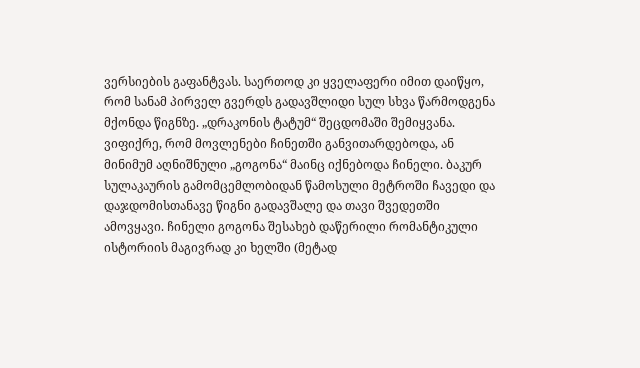ვერსიების გაფანტვას. საერთოდ კი ყველაფერი იმით დაიწყო, რომ სანამ პირველ გვერდს გადავშლიდი სულ სხვა წარმოდგენა მქონდა წიგნზე. „დრაკონის ტატუმ“ შეცდომაში შემიყვანა. ვიფიქრე, რომ მოვლენები ჩინეთში განვითარდებოდა, ან მინიმუმ აღნიშნული „გოგონა“ მაინც იქნებოდა ჩინელი. ბაკურ სულაკაურის გამომცემლობიდან წამოსული მეტროში ჩავედი და დაჯდომისთანავე წიგნი გადავშალე და თავი შვედეთში ამოვყავი. ჩინელი გოგონა შესახებ დაწერილი რომანტიკული ისტორიის მაგივრად კი ხელში (მეტად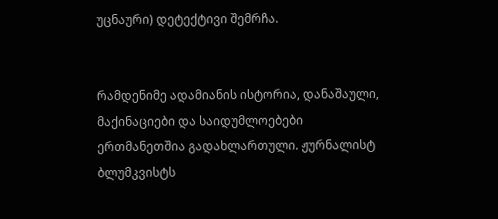უცნაური) დეტექტივი შემრჩა.


რამდენიმე ადამიანის ისტორია, დანაშაული, მაქინაციები და საიდუმლოებები
ერთმანეთშია გადახლართული. ჟურნალისტ ბლუმკვისტს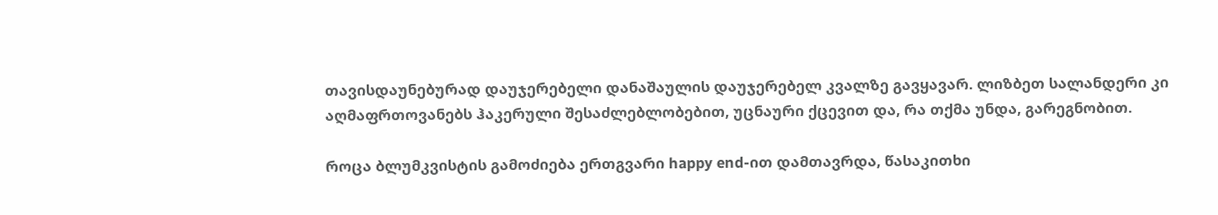თავისდაუნებურად დაუჯერებელი დანაშაულის დაუჯერებელ კვალზე გავყავარ. ლიზბეთ სალანდერი კი აღმაფრთოვანებს ჰაკერული შესაძლებლობებით, უცნაური ქცევით და, რა თქმა უნდა, გარეგნობით.

როცა ბლუმკვისტის გამოძიება ერთგვარი happy end-ით დამთავრდა, წასაკითხი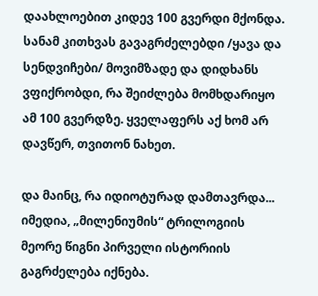დაახლოებით კიდევ 100 გვერდი მქონდა. სანამ კითხვას გავაგრძელებდი /ყავა და სენდვიჩები/ მოვიმზადე და დიდხანს ვფიქრობდი, რა შეიძლება მომხდარიყო ამ 100 გვერდზე. ყველაფერს აქ ხომ არ დავწერ, თვითონ ნახეთ.

და მაინც, რა იდიოტურად დამთავრდა... იმედია, „მილენიუმის“ ტრილოგიის მეორე წიგნი პირველი ისტორიის გაგრძელება იქნება.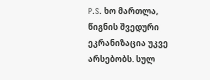P.S. ხო მართლა, წიგნის შვედური ეკრანიზაცია უკვე არსებობს. სულ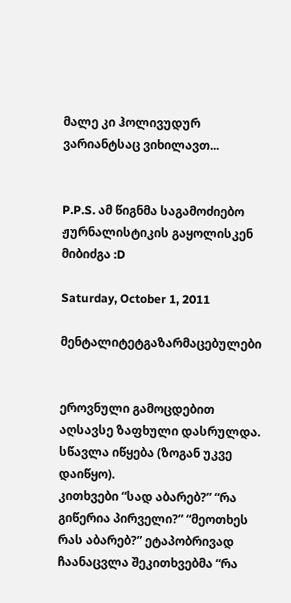მალე კი ჰოლივუდურ ვარიანტსაც ვიხილავთ...


P.P.S. ამ წიგნმა საგამოძიებო ჟურნალისტიკის გაყოლისკენ მიბიძგა :D

Saturday, October 1, 2011

მენტალიტეტგაზარმაცებულები


ეროვნული გამოცდებით აღსავსე ზაფხული დასრულდა. სწავლა იწყება (ზოგან უკვე დაიწყო).
კითხვები “სად აბარებ?” “რა გიწერია პირველი?” “მეოთხეს რას აბარებ?” ეტაპობრივად ჩაანაცვლა შეკითხვებმა “რა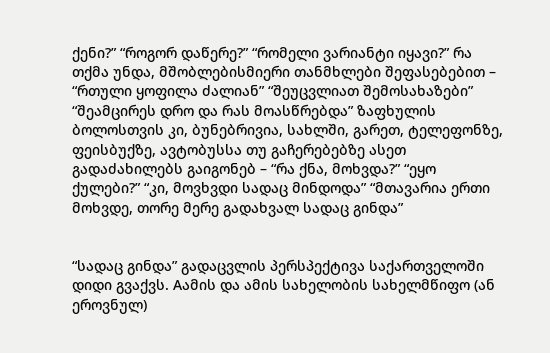ქენი?” “როგორ დაწერე?” “რომელი ვარიანტი იყავი?” რა თქმა უნდა, მშობლებისმიერი თანმხლები შეფასებებით – “რთული ყოფილა ძალიან” “შეუცვლიათ შემოსახაზები” “შეამცირეს დრო და რას მოასწრებდა” ზაფხულის ბოლოსთვის კი, ბუნებრივია, სახლში, გარეთ, ტელეფონზე, ფეისბუქზე, ავტობუსსა თუ გაჩერებებზე ასეთ გადაძახილებს გაიგონებ – “რა ქნა, მოხვდა?” “ეყო ქულები?” “კი, მოვხვდი სადაც მინდოდა” “მთავარია ერთი მოხვდე, თორე მერე გადახვალ სადაც გინდა”


“სადაც გინდა” გადაცვლის პერსპექტივა საქართველოში დიდი გვაქვს. Aამის და ამის სახელობის სახელმწიფო (ან ეროვნულ)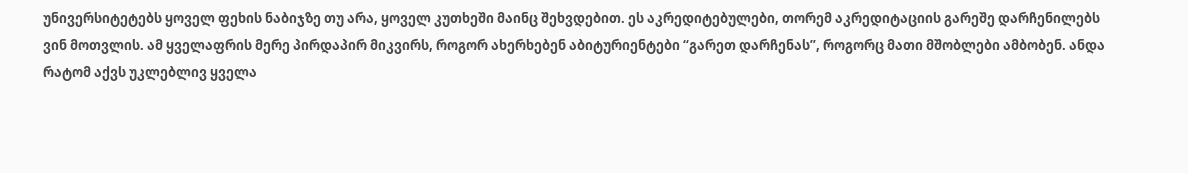უნივერსიტეტებს ყოველ ფეხის ნაბიჯზე თუ არა, ყოველ კუთხეში მაინც შეხვდებით. ეს აკრედიტებულები, თორემ აკრედიტაციის გარეშე დარჩენილებს ვინ მოთვლის. ამ ყველაფრის მერე პირდაპირ მიკვირს, როგორ ახერხებენ აბიტურიენტები “გარეთ დარჩენას”, როგორც მათი მშობლები ამბობენ. ანდა რატომ აქვს უკლებლივ ყველა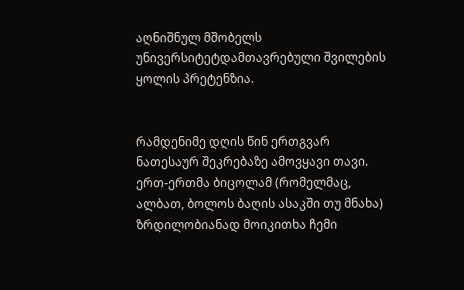აღნიშნულ მშობელს უნივერსიტეტდამთავრებული შვილების ყოლის პრეტენზია.


რამდენიმე დღის წინ ერთგვარ ნათესაურ შეკრებაზე ამოვყავი თავი. ერთ-ერთმა ბიცოლამ (რომელმაც, ალბათ, ბოლოს ბაღის ასაკში თუ მნახა) ზრდილობიანად მოიკითხა ჩემი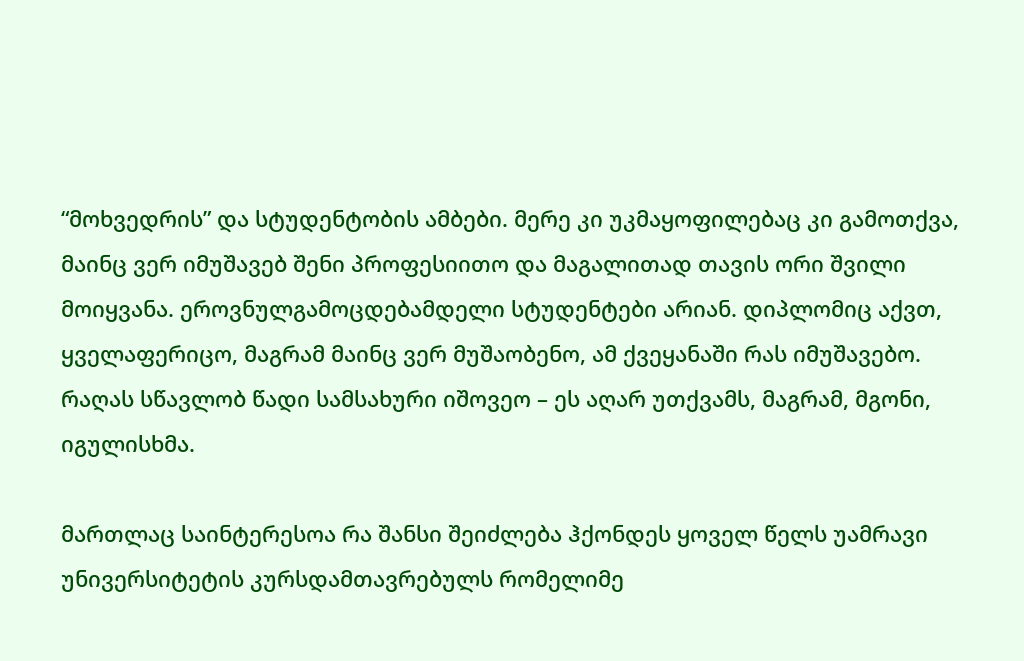“მოხვედრის” და სტუდენტობის ამბები. მერე კი უკმაყოფილებაც კი გამოთქვა, მაინც ვერ იმუშავებ შენი პროფესიითო და მაგალითად თავის ორი შვილი მოიყვანა. ეროვნულგამოცდებამდელი სტუდენტები არიან. დიპლომიც აქვთ, ყველაფერიცო, მაგრამ მაინც ვერ მუშაობენო, ამ ქვეყანაში რას იმუშავებო. რაღას სწავლობ წადი სამსახური იშოვეო – ეს აღარ უთქვამს, მაგრამ, მგონი, იგულისხმა.

მართლაც საინტერესოა რა შანსი შეიძლება ჰქონდეს ყოველ წელს უამრავი უნივერსიტეტის კურსდამთავრებულს რომელიმე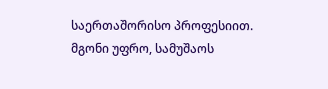საერთაშორისო პროფესიით. მგონი უფრო, სამუშაოს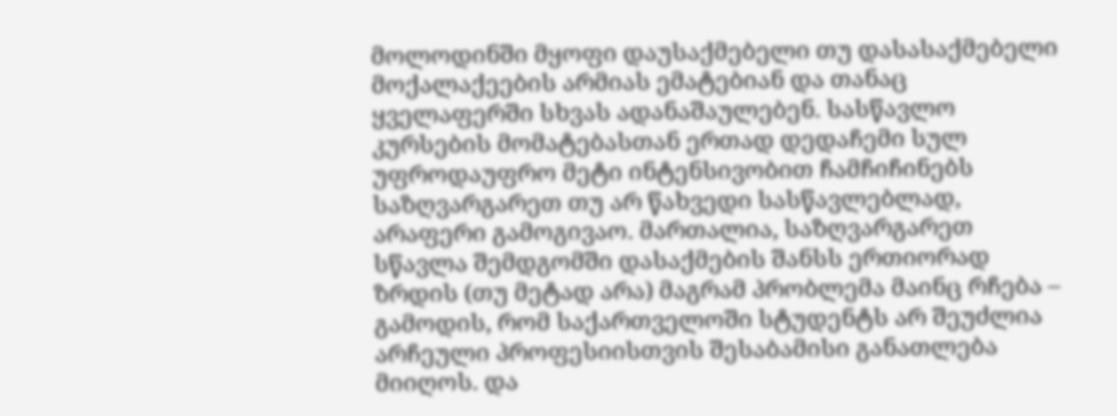მოლოდინში მყოფი დაუსაქმებელი თუ დასასაქმებელი მოქალაქეების არმიას ემატებიან და თანაც ყველაფერში სხვას ადანაშაულებენ. სასწავლო კურსების მომატებასთან ერთად დედაჩემი სულ უფროდაუფრო მეტი ინტენსივობით ჩამჩიჩინებს საზღვარგარეთ თუ არ წახვედი სასწავლებლად, არაფერი გამოგივაო. მართალია, საზღვარგარეთ სწავლა შემდგომში დასაქმების შანსს ერთიორად ზრდის (თუ მეტად არა) მაგრამ პრობლემა მაინც რჩება – გამოდის, რომ საქართველოში სტუდენტს არ შეუძლია არჩეული პროფესიისთვის შესაბამისი განათლება მიიღოს. და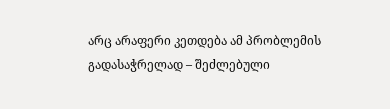არც არაფერი კეთდება ამ პრობლემის გადასაჭრელად – შეძლებული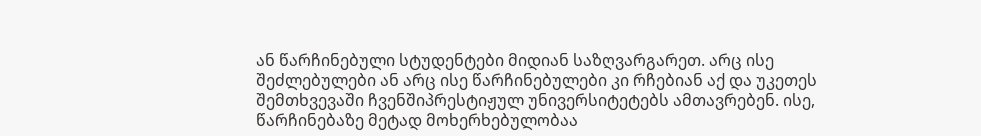ან წარჩინებული სტუდენტები მიდიან საზღვარგარეთ. არც ისე შეძლებულები ან არც ისე წარჩინებულები კი რჩებიან აქ და უკეთეს შემთხვევაში ჩვენშიპრესტიჟულ უნივერსიტეტებს ამთავრებენ. ისე, წარჩინებაზე მეტად მოხერხებულობაა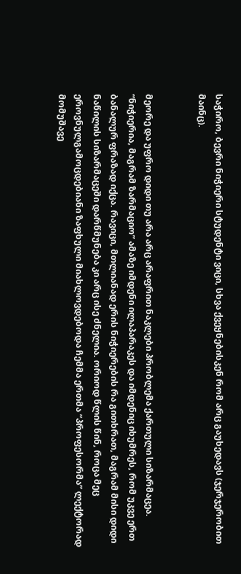საჭირო, ბევრი ნიჭიერი სტუდენტი ვიცი, სხვა ქვეყნებისკენ რომ არც გაუხედავს (ჯერჯერობით მაინც).


მეორე და უფრო დიდი თუ არა არც არაფრით ნაკლები პრობლემა ქართული სიზარმაცეა. “ნიჭიერია, მაგრამ ზარმაციო” ამაზე იმდენი ილაპარაკეს და იმდენიც იხუმრეს, რომ უკვე ერთ ბანალურ ფრაზად იქცა. რავიცი, მთლიანად ერის ნიჭიერების რა გითხრათ, მაგრამ მისი დიდი ნაწილის სიზარმაცეში დარწმუნება კი არც ისე ძნელია. ორიოდ წლის წინ, როცა მეც ეროვნულგამოცდებიანი ზაფხული მიახლოვდებოდა ჩემმა ერთმა “პროფესორმა” ლექტორად მომუშავე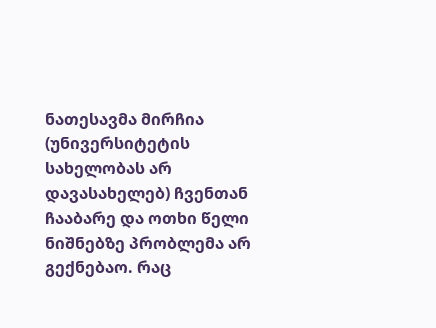ნათესავმა მირჩია (უნივერსიტეტის სახელობას არ დავასახელებ) ჩვენთან ჩააბარე და ოთხი წელი ნიშნებზე პრობლემა არ გექნებაო. რაც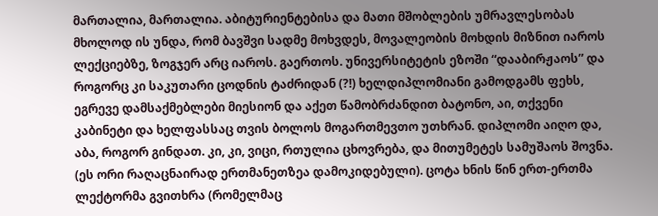მართალია, მართალია. აბიტურიენტებისა და მათი მშობლების უმრავლესობას მხოლოდ ის უნდა, რომ ბავშვი სადმე მოხვდეს, მოვალეობის მოხდის მიზნით იაროს ლექციებზე, ზოგჯერ არც იაროს. გაერთოს. უნივერსიტეტის ეზოში “დააბირჟაოს” და როგორც კი საკუთარი ცოდნის ტაძრიდან (?!) ხელდიპლომიანი გამოდგამს ფეხს, ეგრევე დამსაქმებლები მიესიონ და აქეთ წამობრძანდით ბატონო, აი, თქვენი კაბინეტი და ხელფასსაც თვის ბოლოს მოგართმევთო უთხრან. დიპლომი აიღო და, აბა, როგორ გინდათ. კი, კი, ვიცი, რთულია ცხოვრება, და მითუმეტეს სამუშაოს შოვნა. (ეს ორი რაღაცნაირად ერთმანეთზეა დამოკიდებული). ცოტა ხნის წინ ერთ-ერთმა ლექტორმა გვითხრა (რომელმაც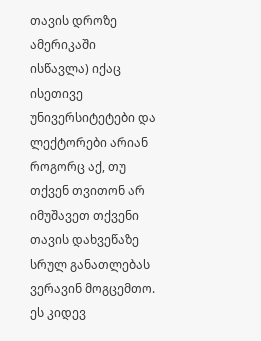თავის დროზე ამერიკაში ისწავლა) იქაც ისეთივე უნივერსიტეტები და ლექტორები არიან როგორც აქ, თუ თქვენ თვითონ არ იმუშავეთ თქვენი თავის დახვეწაზე სრულ განათლებას ვერავინ მოგცემთო. ეს კიდევ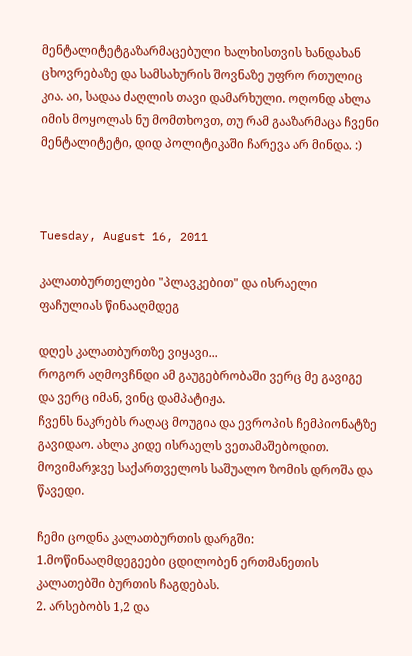მენტალიტეტგაზარმაცებული ხალხისთვის ხანდახან ცხოვრებაზე და სამსახურის შოვნაზე უფრო რთულიც კია. აი, სადაა ძაღლის თავი დამარხული. ოღონდ ახლა იმის მოყოლას ნუ მომთხოვთ, თუ რამ გააზარმაცა ჩვენი მენტალიტეტი, დიდ პოლიტიკაში ჩარევა არ მინდა. :)



Tuesday, August 16, 2011

კალათბურთელები "პლავკებით" და ისრაელი ფაჩულიას წინააღმდეგ

დღეს კალათბურთზე ვიყავი...
როგორ აღმოვჩნდი ამ გაუგებრობაში ვერც მე გავიგე და ვერც იმან, ვინც დამპატიჟა.
ჩვენს ნაკრებს რაღაც მოუგია და ევროპის ჩემპიონატზე გავიდაო. ახლა კიდე ისრაელს ვეთამაშებოდით.
მოვიმარჯვე საქართველოს საშუალო ზომის დროშა და წავედი.

ჩემი ცოდნა კალათბურთის დარგში:
1.მოწინააღმდეგეები ცდილობენ ერთმანეთის კალათებში ბურთის ჩაგდებას.
2. არსებობს 1,2 და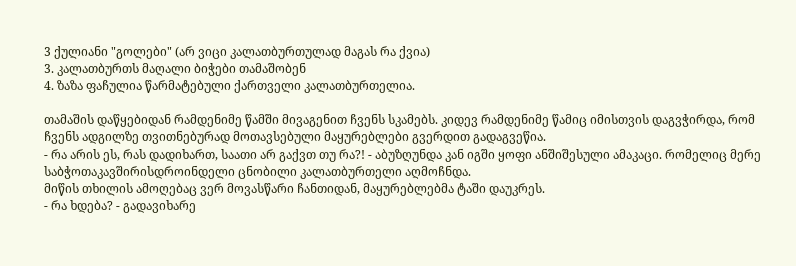3 ქულიანი "გოლები" (არ ვიცი კალათბურთულად მაგას რა ქვია)
3. კალათბურთს მაღალი ბიჭები თამაშობენ
4. ზაზა ფაჩულია წარმატებული ქართველი კალათბურთელია.

თამაშის დაწყებიდან რამდენიმე წამში მივაგენით ჩვენს სკამებს. კიდევ რამდენიმე წამიც იმისთვის დაგვჭირდა, რომ ჩვენს ადგილზე თვითნებურად მოთავსებული მაყურებლები გვერდით გადაგვეწია.
- რა არის ეს, რას დადიხართ, საათი არ გაქვთ თუ რა?! - აბუზღუნდა კან იგში ყოფი ანშიშესული ამაკაცი. რომელიც მერე საბჭოთაკავშირისდროინდელი ცნობილი კალათბურთელი აღმოჩნდა.
მიწის თხილის ამოღებაც ვერ მოვასწარი ჩანთიდან, მაყურებლებმა ტაში დაუკრეს.
- რა ხდება? - გადავიხარე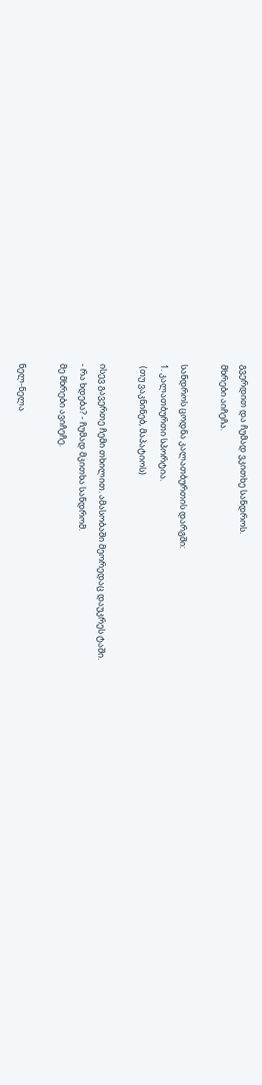გვერდით და ჩუმად ვკითხე სანდროს.
მხრები აიჩეჩა.

სანდროს ცოდნა კალათბურთის დარგში:
1. კალათბურთი სპორტია.
 (თუ ვაკნინებ, მაპატიოს)

ისევ გავერთე ჩემი თხილით. ამასობაში მეორედაც დაუკრეს ტაში.
- რა ხდება? - ჩუმად მკითხა სანდრომ.
მე მხრები ავიჩეჩე.

ნელ-ნელა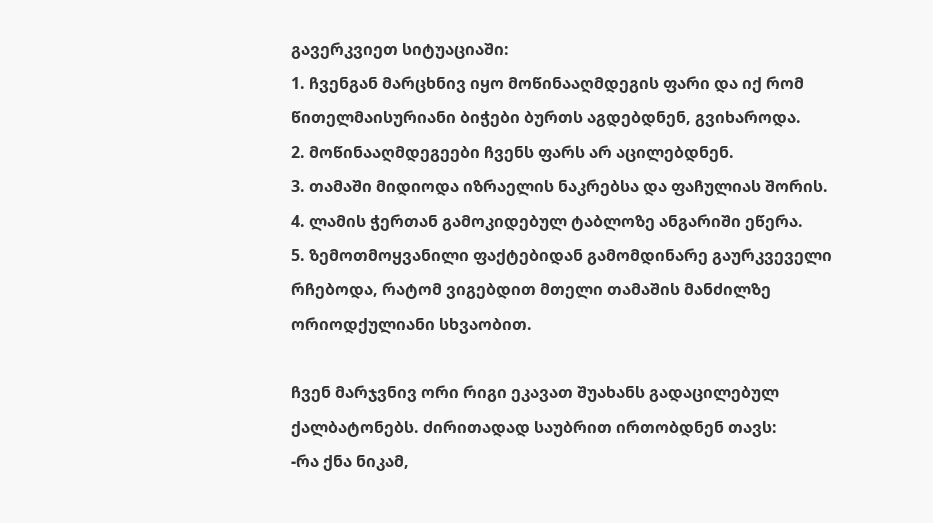გავერკვიეთ სიტუაციაში:
1. ჩვენგან მარცხნივ იყო მოწინააღმდეგის ფარი და იქ რომ წითელმაისურიანი ბიჭები ბურთს აგდებდნენ, გვიხაროდა.
2. მოწინააღმდეგეები ჩვენს ფარს არ აცილებდნენ.
3. თამაში მიდიოდა იზრაელის ნაკრებსა და ფაჩულიას შორის.
4. ლამის ჭერთან გამოკიდებულ ტაბლოზე ანგარიში ეწერა.
5. ზემოთმოყვანილი ფაქტებიდან გამომდინარე გაურკვეველი რჩებოდა, რატომ ვიგებდით მთელი თამაშის მანძილზე ორიოდქულიანი სხვაობით.

ჩვენ მარჯვნივ ორი რიგი ეკავათ შუახანს გადაცილებულ ქალბატონებს. ძირითადად საუბრით ირთობდნენ თავს:
-რა ქნა ნიკამ,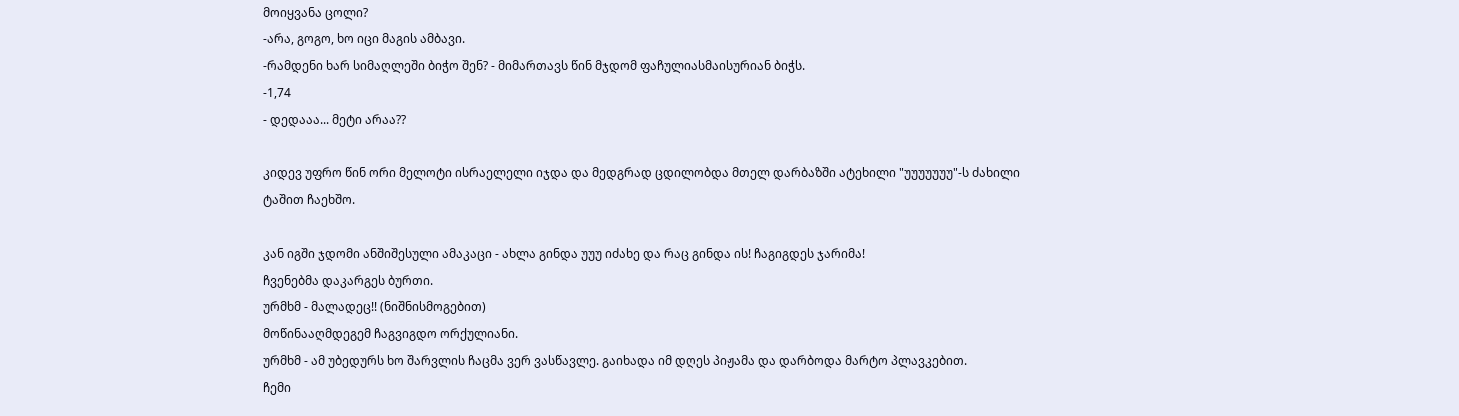მოიყვანა ცოლი?
-არა, გოგო, ხო იცი მაგის ამბავი.
-რამდენი ხარ სიმაღლეში ბიჭო შენ? - მიმართავს წინ მჯდომ ფაჩულიასმაისურიან ბიჭს.
-1,74
- დედააა... მეტი არაა??

კიდევ უფრო წინ ორი მელოტი ისრაელელი იჯდა და მედგრად ცდილობდა მთელ დარბაზში ატეხილი "უუუუუუუ"-ს ძახილი ტაშით ჩაეხშო.

კან იგში ჯდომი ანშიშესული ამაკაცი - ახლა გინდა უუუ იძახე და რაც გინდა ის! ჩაგიგდეს ჯარიმა!
ჩვენებმა დაკარგეს ბურთი.
ურმხმ - მალადეც!! (ნიშნისმოგებით)
მოწინააღმდეგემ ჩაგვიგდო ორქულიანი.
ურმხმ - ამ უბედურს ხო შარვლის ჩაცმა ვერ ვასწავლე. გაიხადა იმ დღეს პიჟამა და დარბოდა მარტო პლავკებით.
ჩემი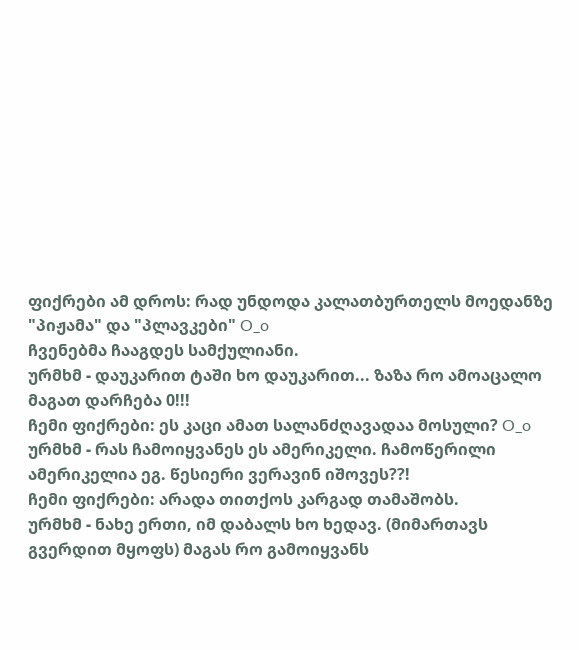ფიქრები ამ დროს: რად უნდოდა კალათბურთელს მოედანზე "პიჟამა" და "პლავკები" O_o
ჩვენებმა ჩააგდეს სამქულიანი.
ურმხმ - დაუკარით ტაში ხო დაუკარით... ზაზა რო ამოაცალო მაგათ დარჩება 0!!!
ჩემი ფიქრები: ეს კაცი ამათ სალანძღავადაა მოსული? O_o
ურმხმ - რას ჩამოიყვანეს ეს ამერიკელი. ჩამოწერილი ამერიკელია ეგ. წესიერი ვერავინ იშოვეს??!
ჩემი ფიქრები: არადა თითქოს კარგად თამაშობს.
ურმხმ - ნახე ერთი, იმ დაბალს ხო ხედავ. (მიმართავს გვერდით მყოფს) მაგას რო გამოიყვანს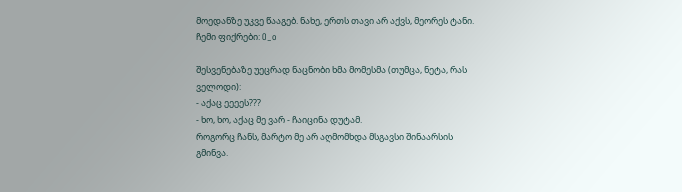მოედანზე უკვე წააგებ. ნახე, ერთს თავი არ აქვს, მეორეს ტანი.
ჩემი ფიქრები: O_o

შესვენებაზე უეცრად ნაცნობი ხმა მომესმა (თუმცა, ნეტა, რას ველოდი):
- აქაც ეეეეს???
- ხო, ხო, აქაც მე ვარ - ჩაიცინა დუტამ.
როგორც ჩანს, მარტო მე არ აღმომხდა მსგავსი შინაარსის გმინვა.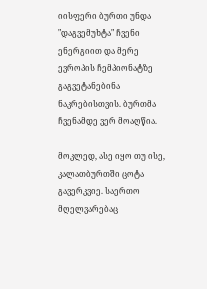იისფერი ბურთი უნდა "დაგვემუხტა" ჩვენი ენერგიით და მერე ევროპის ჩემპიონატზე გაგვეტანებინა ნაკრებისთვის. ბურთმა ჩვენამდე ვერ მოაღწია.

მოკლედ, ასე იყო თუ ისე, კალათბურთში ცოტა გავერკვიე. საერთო მღელვარებაც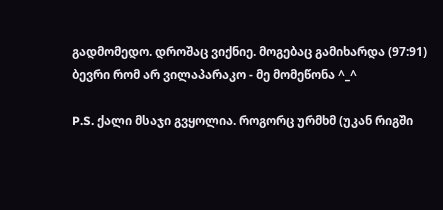გადმომედო. დროშაც ვიქნიე. მოგებაც გამიხარდა (97:91)
ბევრი რომ არ ვილაპარაკო - მე მომეწონა ^_^

P.S. ქალი მსაჯი გვყოლია. როგორც ურმხმ (უკან რიგში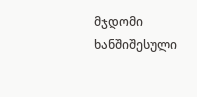მჯდომი ხანშიშესული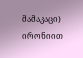მამაკაცი) ირონიით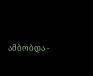ამბობდა -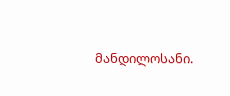მანდილოსანი.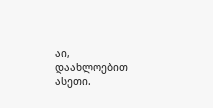აი, დაახლოებით ასეთი.